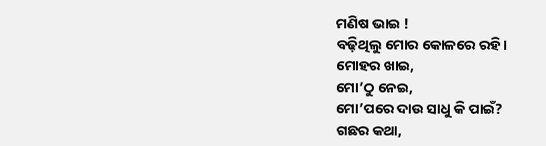ମଣିଷ ଭାଇ !
ବଢ଼ିଥିଲୁ ମୋର କୋଳରେ ରହି।
ମୋହର ଖାଇ,
ମୋ’ଠୁ ନେଇ,
ମୋ’ପରେ ଦାଉ ସାଧୁ କି ପାଇଁ?
ଗଛର କଥା,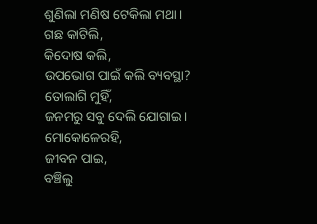ଶୁଣିଲା ମଣିଷ ଟେକିଲା ମଥା।
ଗଛ କାଟିଲି,
କିଦୋଷ କଲି,
ଉପଭୋଗ ପାଇଁ କଲି ବ୍ୟବସ୍ଥା?
ତୋଲାଗି ମୁହିଁ,
ଜନମରୁ ସବୁ ଦେଲି ଯୋଗାଇ।
ମୋକୋଳେରହି,
ଜୀବନ ପାଇ,
ବଞ୍ଚିଲୁ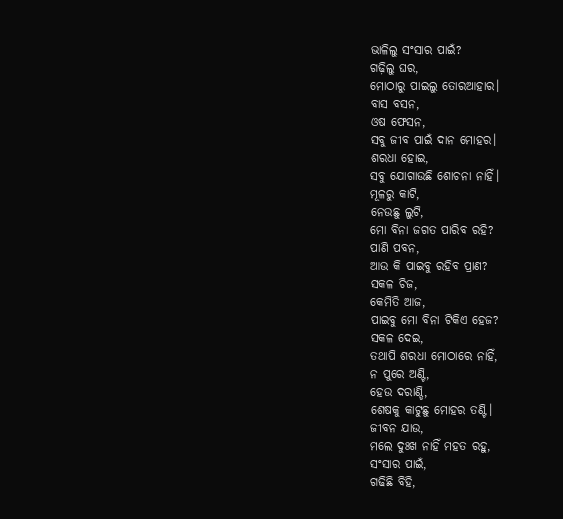ଭାଳିଲୁ ସଂସାର ପାଇଁ?
ଗଢ଼ିଲୁ ଘର,
ମୋଠାରୁ ପାଇଲୁ ତୋରଆହାର।
ବାସ ବସନ,
ଓଷ ଫେସନ,
ସବୁ ଜୀବ ପାଇଁ ଦାନ ମୋହର।
ଶରଧା ହୋଇ,
ସବୁ ଯୋଗାଉଛି ଶୋଚନା ନାହିଁ।
ମୂଳରୁ କାଟି,
ନେଉଛୁ ଲୁଟି,
ମୋ ବିନା ଜଗତ ପାରିବ ରହି?
ପାଣି ପବନ,
ଆଉ କି ପାଇବୁ ରହିବ ପ୍ରାଣ?
ସକଳ ଚିଜ,
କେମିତି ଆଜ,
ପାଇବୁ ମୋ ବିନା ଟିକିଏ ହେଜ?
ସକଳ ଦେଇ,
ତଥାପି ଶରଧା ମୋଠାରେ ନାହିଁ,
ନ ପୁରେ ଅଣ୍ଟି,
ହେଉ ଦରାଣ୍ଡି,
ଶେଷକୁ କାଟୁଛୁ ମୋହର ତଣ୍ଟି।
ଜୀବନ ଯାଉ,
ମଲେ ଦୁଃଖ ନାହିଁ ମହତ ରହୁ,
ସଂସାର ପାଇଁ,
ଗଢିଛି ବିହି,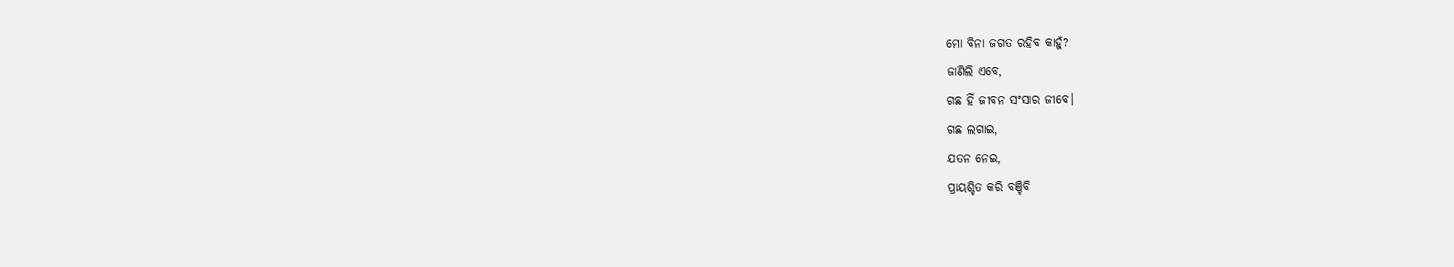ମୋ ବିନା ଜଗତ ରହିବ କାହୁଁ?
ଜାଣିଲି ଏବେ,
ଗଛ ହିଁ ଜୀବନ ସଂସାର ଜୀବେ।
ଗଛ ଲଗାଇ,
ଯତନ ନେଇ,
ପ୍ରାୟଶ୍ଚିତ କରି ବଞ୍ଚିବି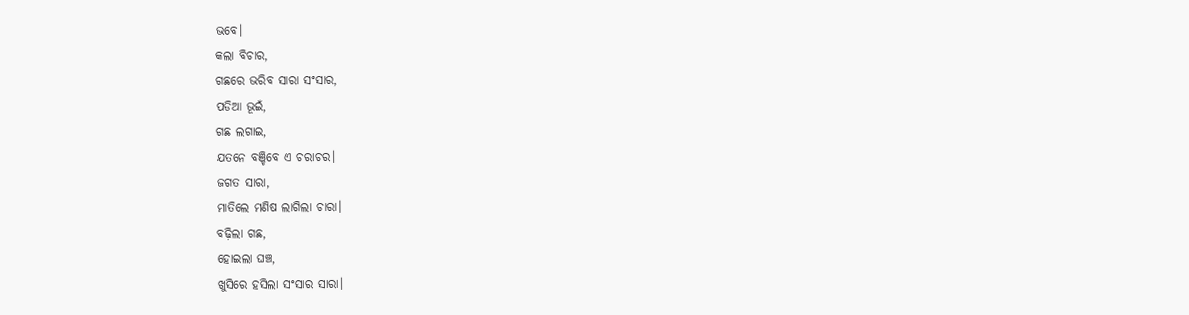ଭବେ।
କଲା ବିଚାର,
ଗଛରେ ଭରିବ ସାରା ସଂସାର,
ପଡିଆ ଭୂଇଁ,
ଗଛ ଲଗାଇ,
ଯତନେ ବଞ୍ଚିବେ ଏ ଚରାଚର।
ଜଗତ ସାରା,
ମାତିଲେ ମଣିଷ ଲାଗିଲା ଚାରା।
ବଢ଼ିଲା ଗଛ,
ହୋଇଲା ଘଞ୍ଚ,
ଖୁସିରେ ହସିଲା ସଂସାର ସାରା।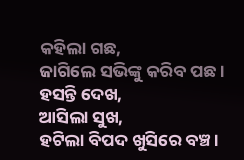କହିଲା ଗଛ,
ଜାଗିଲେ ସଭିଙ୍କୁ କରିବ ପଛ।
ହସନ୍ତି ଦେଖ,
ଆସିଲା ସୁଖ,
ହଟିଲା ବିପଦ ଖୁସିରେ ବଞ୍ଚ।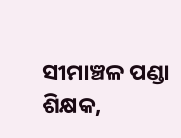ସୀମାଞ୍ଚଳ ପଣ୍ଡା
ଶିକ୍ଷକ,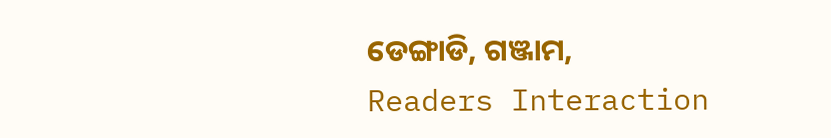ଡେଙ୍ଗାଡି, ଗଞ୍ଜାମ,
Readers Interaction